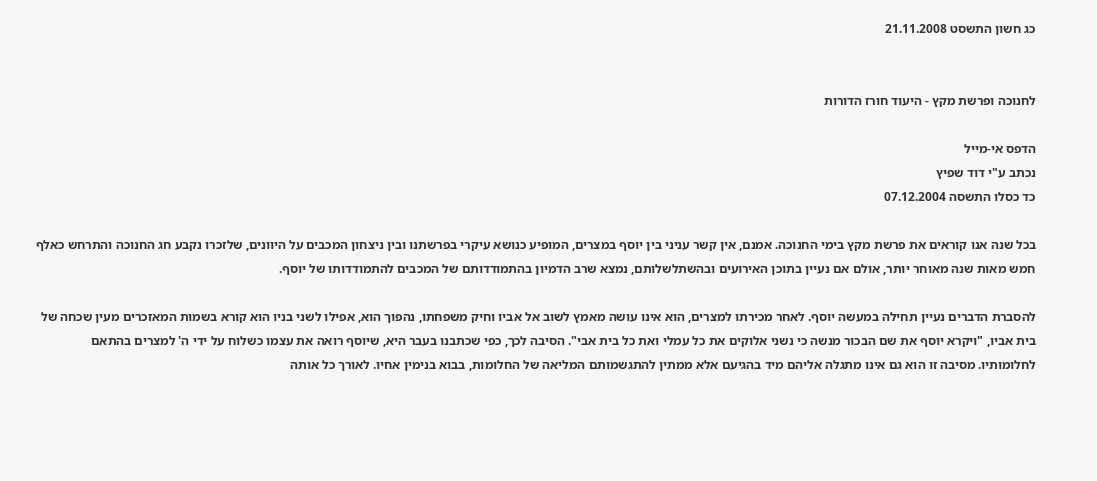כג חשון התשסט 21.11.2008


לחנוכה ופרשת מקץ - היעוד חורז הדורות

הדפס אי-מייל
נכתב ע"י דוד שפיץ
כד כסלו התשסה 07.12.2004

בכל שנה אנו קוראים את פרשת מקץ בימי החנוכה. אמנם, אין קשר עניני בין יוסף במצרים, המופיע כנושא עיקרי בפרשתנו ובין ניצחון המכבים על היוונים, שלזכרו נקבע חג החנוכה והתרחש כאלף חמש מאות שנה מאוחר יותר, אולם אם נעיין בתוכן האירועים ובהשתלשלותם, נמצא שרב הדמיון בהתמודדותם של המכבים להתמודדותו של יוסף.

להסברת הדברים נעיין תחילה במעשה יוסף. לאחר מכירתו למצרים, הוא אינו עושה מאמץ לשוב אל אביו וחיק משפחתו, נהפוך הוא, אפילו לשני בניו הוא קורא בשמות המאזכרים מעין שכחה של בית אביו, "ויקרא יוסף את שם הבכור מנשה כי נשני אלוקים את כל עמלי ואת כל בית אבי". הסיבה לכך, כפי שכתבנו בעבר היא, שיוסף רואה את עצמו כשלוח על ידי ה' למצרים בהתאם לחלומותיו. מסיבה זו הוא גם אינו מתגלה אליהם מיד בהגיעם אלא ממתין להתגשמותם המליאה של החלומות, בבוא בנימין אחיו. לאורך כל אותה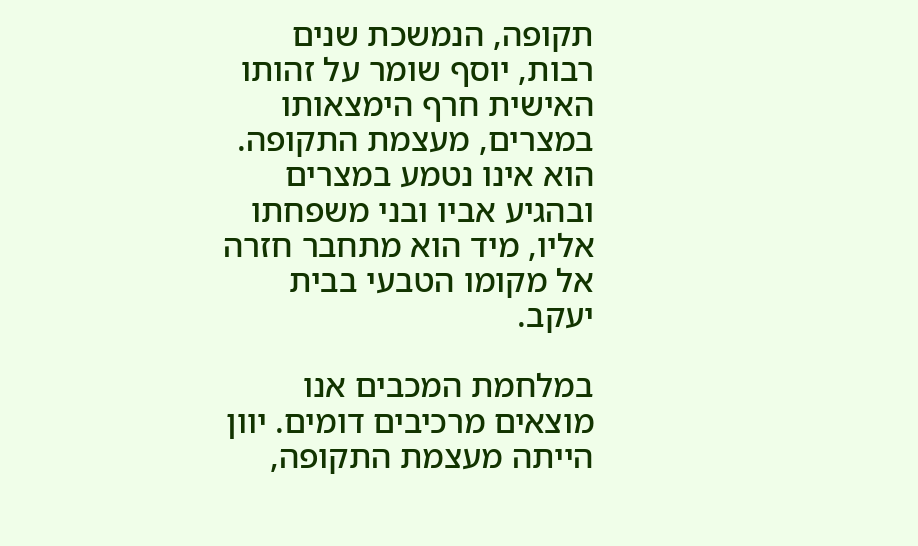תקופה, הנמשכת שנים רבות, יוסף שומר על זהותו האישית חרף הימצאותו במצרים, מעצמת התקופה. הוא אינו נטמע במצרים ובהגיע אביו ובני משפחתו אליו, מיד הוא מתחבר חזרה אל מקומו הטבעי בבית יעקב.

במלחמת המכבים אנו מוצאים מרכיבים דומים. יוון הייתה מעצמת התקופה,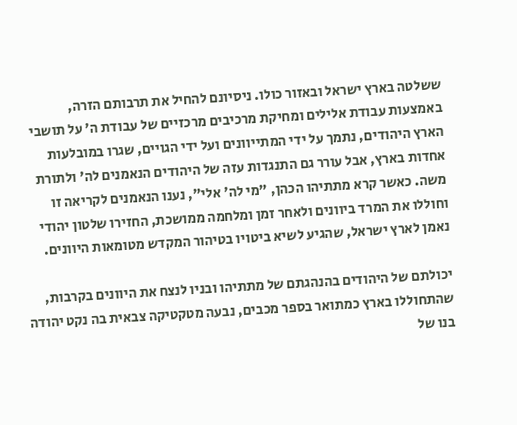ששלטה בארץ ישראל ובאזור כולו. ניסיונם להחיל את תרבותם הזרה, באמצעות עבודת אלילים ומחיקת מרכיבים מרכזיים של עבודת ה' על תושבי הארץ היהודים, נתמך על ידי המתייוונים ועל ידי הגויים, שגרו במובלעות אחדות בארץ, אבל עורר גם התנגדות עזה של היהודים הנאמנים לה' ולתורת משה. כאשר קרא מתתיהו הכהן, "מי לה' אלי", נענו הנאמנים לקריאה זו וחוללו את המרד ביוונים ולאחר זמן ומלחמה ממושכת, החזירו שלטון יהודי נאמן לארץ ישראל, שהגיע לשיא ביטויו בטיהור המקדש מטומאות היוונים.

יכולתם של היהודים בהנהגתם של מתתיהו ובניו לנצח את היוונים בקרבות, שהתחוללו בארץ כמתואר בספר מכבים, נבעה מטקטיקה צבאית בה נקט יהודה בנו של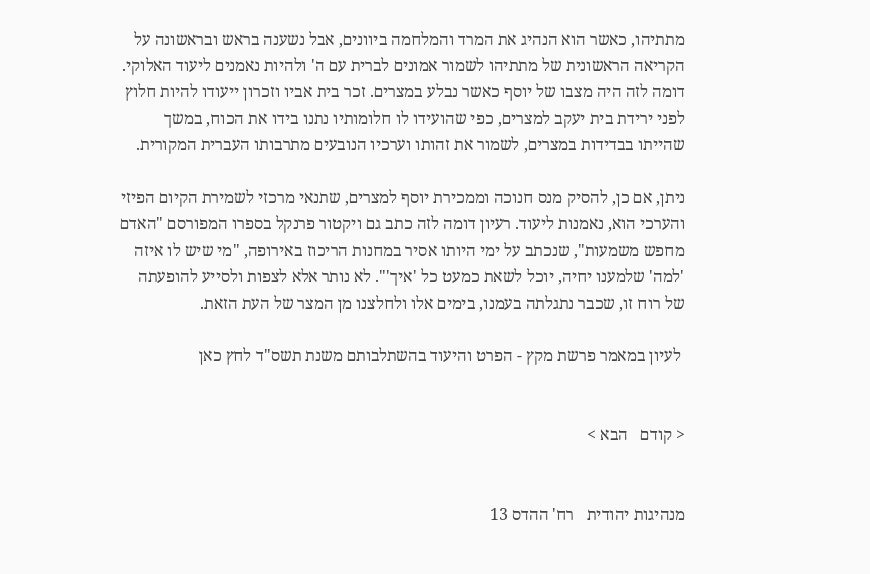מתתיהו, כאשר הוא הנהיג את המרד והמלחמה ביוונים, אבל נשענה בראש ובראשונה על הקריאה הראשונית של מתתיהו לשמור אמונים לברית עם ה' ולהיות נאמנים ליעוד האלוקי. דומה לזה היה מצבו של יוסף כאשר נבלע במצרים. זכר בית אביו וזכרון ייעודו להיות חלוץ לפני ירידת בית יעקב למצרים, כפי שהועידו לו חלומותיו נתנו בידו את הכוח, במשך שהייתו בבדידות במצרים, לשמור את זהותו וערכיו הנובעים מתרבותו העברית המקורית.

ניתן, אם כן, להסיק מנס חנוכה וממכירת יוסף למצרים, שתנאי מרכזי לשמירת הקיום הפיזי והערכי הוא, נאמנות ליעוד. רעיון דומה לזה כתב גם ויקטור פרנקל בספרו המפורסם "האדם מחפש משמעות", שנכתב על ימי היותו אסיר במחנות הריכוז באירופה, "מי שיש לו איזה 'למה' שלמענו יחיה, יוכל לשאת כמעט כל 'איך'". לא נותר אלא לצפות ולסייע להופעתה של רוח זו, שכבר נתגלתה בעמנו, בימים אלו ולחלצנו מן המצר של העת הזאת.

 לעיון במאמר פרשת מקץ - הפרט והיעוד בהשתלבותם משנת תשס"ד לחץ כאן


< קודם   הבא >


מנהיגות יהודית   רח' ההדס 13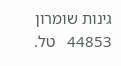גינות שומרון 44853   טל.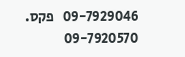09-7929046   פקס. 09-7920570